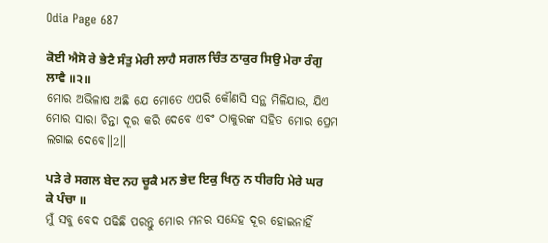Odia Page 687

ਕੋਈ ਐਸੋ ਰੇ ਭੇਟੈ ਸੰਤੁ ਮੇਰੀ ਲਾਹੈ ਸਗਲ ਚਿੰਤ ਠਾਕੁਰ ਸਿਉ ਮੇਰਾ ਰੰਗੁ ਲਾਵੈ ॥੨॥
ମୋର ଅଭିଳାଷ ଅଛି ଯେ ମୋତେ ଏପରି କୌଣସି ସନ୍ଥ ମିଳିଯାଉ, ଯିଏ ମୋର ସାରା ଚିନ୍ତା ଦୂର କରି ଦେବେ ଏବଂ ଠାକୁରଙ୍କ ସହିତ ମୋର ପ୍ରେମ ଲଗାଇ ଦେବେ॥2॥

ਪੜੇ ਰੇ ਸਗਲ ਬੇਦ ਨਹ ਚੂਕੈ ਮਨ ਭੇਦ ਇਕੁ ਖਿਨੁ ਨ ਧੀਰਹਿ ਮੇਰੇ ਘਰ ਕੇ ਪੰਚਾ ॥
ମୁଁ ସବୁ ବେଦ ପଢିଛି ପରନ୍ତୁ ମୋର ମନର ସନ୍ଦେହ ଦୂର ହୋଇନାହିଁ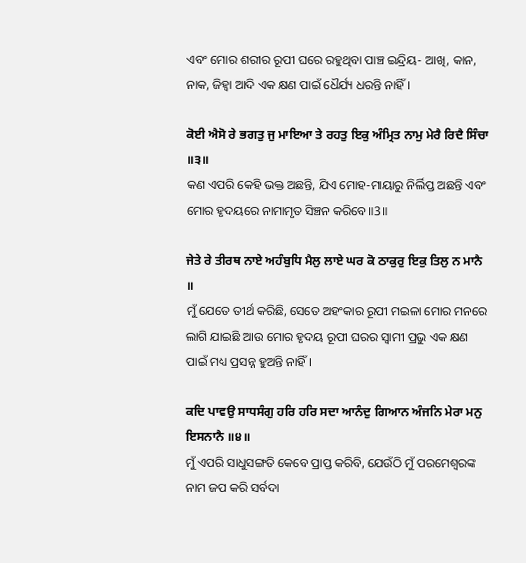ଏବଂ ମୋର ଶରୀର ରୂପୀ ଘରେ ରହୁଥିବା ପାଞ୍ଚ ଇନ୍ଦ୍ରିୟ- ଆଖି, କାନ, ନାକ, ଜିହ୍ଵା ଆଦି ଏକ କ୍ଷଣ ପାଇଁ ଧୈର୍ଯ୍ୟ ଧରନ୍ତି ନାହିଁ।

ਕੋਈ ਐਸੋ ਰੇ ਭਗਤੁ ਜੁ ਮਾਇਆ ਤੇ ਰਹਤੁ ਇਕੁ ਅੰਮ੍ਰਿਤ ਨਾਮੁ ਮੇਰੈ ਰਿਦੈ ਸਿੰਚਾ ॥੩॥
କଣ ଏପରି କେହି ଭକ୍ତ ଅଛନ୍ତି, ଯିଏ ମୋହ-ମାୟାରୁ ନିର୍ଲିପ୍ତ ଅଛନ୍ତି ଏବଂ ମୋର ହୃଦୟରେ ନାମାମୃତ ସିଞ୍ଚନ କରିବେ॥3॥

ਜੇਤੇ ਰੇ ਤੀਰਥ ਨਾਏ ਅਹੰਬੁਧਿ ਮੈਲੁ ਲਾਏ ਘਰ ਕੋ ਠਾਕੁਰੁ ਇਕੁ ਤਿਲੁ ਨ ਮਾਨੈ ॥
ମୁଁ ଯେତେ ତୀର୍ଥ କରିଛି, ସେତେ ଅହଂକାର ରୂପୀ ମଇଳା ମୋର ମନରେ ଲାଗି ଯାଇଛି ଆଉ ମୋର ହୃଦୟ ରୂପୀ ଘରର ସ୍ଵାମୀ ପ୍ରଭୁ ଏକ କ୍ଷଣ ପାଇଁ ମଧ୍ୟ ପ୍ରସନ୍ନ ହୁଅନ୍ତି ନାହିଁ।

ਕਦਿ ਪਾਵਉ ਸਾਧਸੰਗੁ ਹਰਿ ਹਰਿ ਸਦਾ ਆਨੰਦੁ ਗਿਆਨ ਅੰਜਨਿ ਮੇਰਾ ਮਨੁ ਇਸਨਾਨੈ ॥੪॥
ମୁଁ ଏପରି ସାଧୁସଙ୍ଗତି କେବେ ପ୍ରାପ୍ତ କରିବି, ଯେଉଁଠି ମୁଁ ପରମେଶ୍ଵରଙ୍କ ନାମ ଜପ କରି ସର୍ବଦା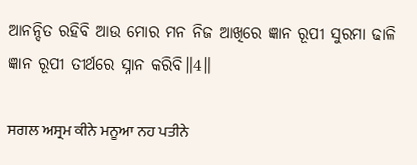ଆନନ୍ଦିତ ରହିବି ଆଉ ମୋର ମନ ନିଜ ଆଖିରେ ଜ୍ଞାନ ରୂପୀ ସୁରମା ଢାଳି ଜ୍ଞାନ ରୂପୀ ତୀର୍ଥରେ ସ୍ନାନ କରିବି॥4॥

ਸਗਲ ਅਸ੍ਰਮ ਕੀਨੇ ਮਨੂਆ ਨਹ ਪਤੀਨੇ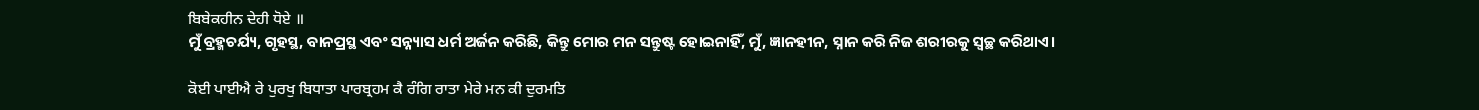ਬਿਬੇਕਹੀਨ ਦੇਹੀ ਧੋਏ ॥
ମୁଁ ବ୍ରହ୍ମଚର୍ଯ୍ୟ, ଗୃହସ୍ଥ, ବାନପ୍ରସ୍ଥ ଏବଂ ସନ୍ନ୍ୟାସ ଧର୍ମ ଅର୍ଜନ କରିଛି, କିନ୍ତୁ ମୋର ମନ ସନ୍ତୁଷ୍ଟ ହୋଇନାହିଁ, ମୁଁ, ଜ୍ଞାନହୀନ, ସ୍ନାନ କରି ନିଜ ଶରୀରକୁ ସ୍ଵଚ୍ଛ କରିଥାଏ।

ਕੋਈ ਪਾਈਐ ਰੇ ਪੁਰਖੁ ਬਿਧਾਤਾ ਪਾਰਬ੍ਰਹਮ ਕੈ ਰੰਗਿ ਰਾਤਾ ਮੇਰੇ ਮਨ ਕੀ ਦੁਰਮਤਿ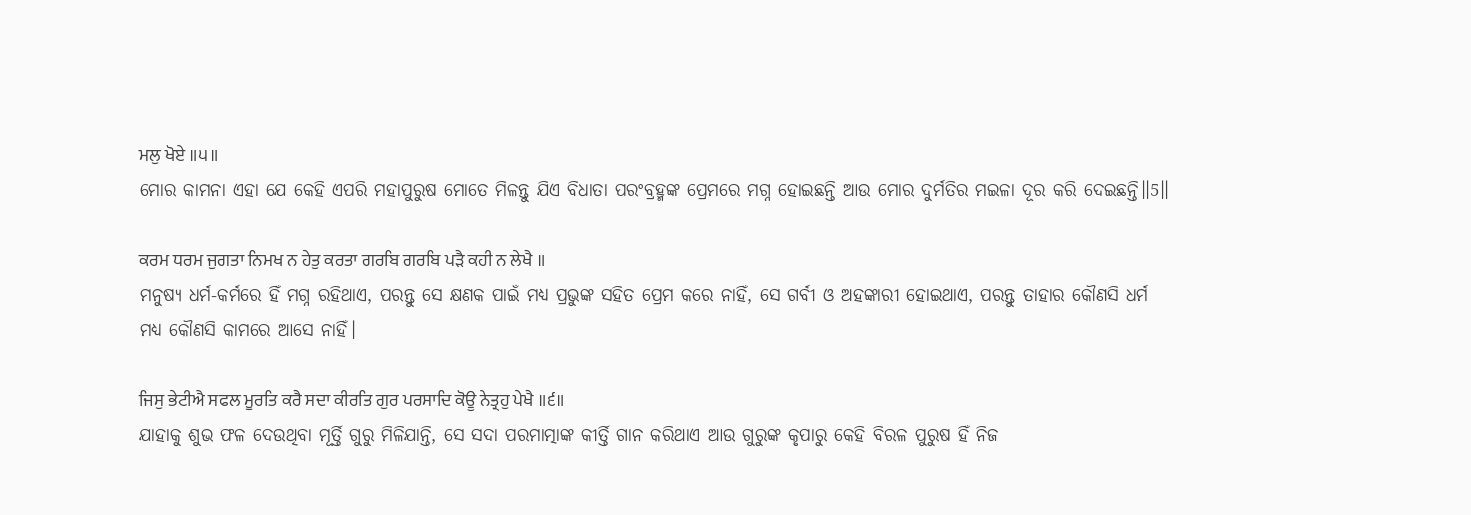ਮਲੁ ਖੋਏ ॥੫॥
ମୋର କାମନା ଏହା ଯେ କେହି ଏପରି ମହାପୁରୁଷ ମୋତେ ମିଳନ୍ତୁ ଯିଏ ବିଧାତା ପରଂବ୍ରହ୍ମଙ୍କ ପ୍ରେମରେ ମଗ୍ନ ହୋଇଛନ୍ତି ଆଉ ମୋର ଦୁର୍ମତିର ମଇଳା ଦୂର କରି ଦେଇଛନ୍ତି॥5॥

ਕਰਮ ਧਰਮ ਜੁਗਤਾ ਨਿਮਖ ਨ ਹੇਤੁ ਕਰਤਾ ਗਰਬਿ ਗਰਬਿ ਪੜੈ ਕਹੀ ਨ ਲੇਖੈ ॥
ମନୁଷ୍ୟ ଧର୍ମ-କର୍ମରେ ହିଁ ମଗ୍ନ ରହିଥାଏ, ପରନ୍ତୁ ସେ କ୍ଷଣକ ପାଇଁ ମଧ୍ୟ ପ୍ରଭୁଙ୍କ ସହିତ ପ୍ରେମ କରେ ନାହିଁ, ସେ ଗର୍ବୀ ଓ ଅହଙ୍କାରୀ ହୋଇଥାଏ, ପରନ୍ତୁ ତାହାର କୌଣସି ଧର୍ମ ମଧ୍ୟ କୌଣସି କାମରେ ଆସେ ନାହିଁ।

ਜਿਸੁ ਭੇਟੀਐ ਸਫਲ ਮੂਰਤਿ ਕਰੈ ਸਦਾ ਕੀਰਤਿ ਗੁਰ ਪਰਸਾਦਿ ਕੋਊ ਨੇਤ੍ਰਹੁ ਪੇਖੈ ॥੬॥
ଯାହାକୁ ଶୁଭ ଫଳ ଦେଉଥିବା ମୂର୍ତ୍ତି ଗୁରୁ ମିଳିଯାନ୍ତି, ସେ ସଦା ପରମାତ୍ମାଙ୍କ କୀର୍ତ୍ତି ଗାନ କରିଥାଏ ଆଉ ଗୁରୁଙ୍କ କୃପାରୁ କେହି ବିରଳ ପୁରୁଷ ହିଁ ନିଜ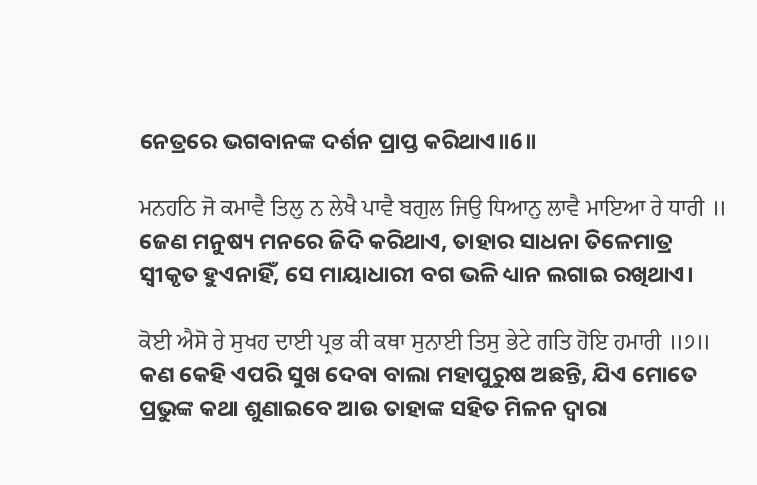ନେତ୍ରରେ ଭଗବାନଙ୍କ ଦର୍ଶନ ପ୍ରାପ୍ତ କରିଥାଏ॥6॥

ਮਨਹਠਿ ਜੋ ਕਮਾਵੈ ਤਿਲੁ ਨ ਲੇਖੈ ਪਾਵੈ ਬਗੁਲ ਜਿਉ ਧਿਆਨੁ ਲਾਵੈ ਮਾਇਆ ਰੇ ਧਾਰੀ ॥
ଜେଣ ମନୁଷ୍ୟ ମନରେ ଜିଦି କରିଥାଏ, ତାହାର ସାଧନା ତିଳେମାତ୍ର ସ୍ଵୀକୃତ ହୁଏନାହିଁ, ସେ ମାୟାଧାରୀ ବଗ ଭଳି ଧ୍ୟାନ ଲଗାଇ ରଖିଥାଏ।

ਕੋਈ ਐਸੋ ਰੇ ਸੁਖਹ ਦਾਈ ਪ੍ਰਭ ਕੀ ਕਥਾ ਸੁਨਾਈ ਤਿਸੁ ਭੇਟੇ ਗਤਿ ਹੋਇ ਹਮਾਰੀ ॥੭॥
କଣ କେହି ଏପରି ସୁଖ ଦେବା ବାଲା ମହାପୁରୁଷ ଅଛନ୍ତି, ଯିଏ ମୋତେ ପ୍ରଭୁଙ୍କ କଥା ଶୁଣାଇବେ ଆଉ ତାହାଙ୍କ ସହିତ ମିଳନ ଦ୍ଵାରା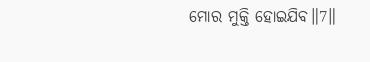ମୋର ମୁକ୍ତି ହୋଇଯିବ॥7॥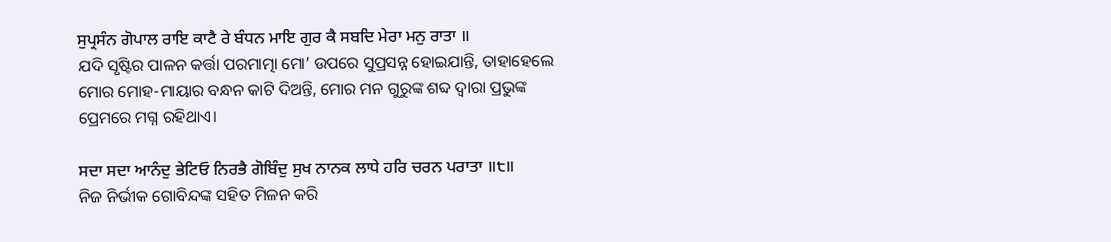ਸੁਪ੍ਰਸੰਨ ਗੋਪਾਲ ਰਾਇ ਕਾਟੈ ਰੇ ਬੰਧਨ ਮਾਇ ਗੁਰ ਕੈ ਸਬਦਿ ਮੇਰਾ ਮਨੁ ਰਾਤਾ ॥
ଯଦି ସୃଷ୍ଟିର ପାଳନ କର୍ତ୍ତା ପରମାତ୍ମା ମୋ’ ଉପରେ ସୁପ୍ରସନ୍ନ ହୋଇଯାନ୍ତି, ତାହାହେଲେ ମୋର ମୋହ-ମାୟାର ବନ୍ଧନ କାଟି ଦିଅନ୍ତି, ମୋର ମନ ଗୁରୁଙ୍କ ଶବ୍ଦ ଦ୍ଵାରା ପ୍ରଭୁଙ୍କ ପ୍ରେମରେ ମଗ୍ନ ରହିଥାଏ।

ਸਦਾ ਸਦਾ ਆਨੰਦੁ ਭੇਟਿਓ ਨਿਰਭੈ ਗੋਬਿੰਦੁ ਸੁਖ ਨਾਨਕ ਲਾਧੇ ਹਰਿ ਚਰਨ ਪਰਾਤਾ ॥੮॥
ନିଜ ନିର୍ଭୀକ ଗୋବିନ୍ଦଙ୍କ ସହିତ ମିଳନ କରି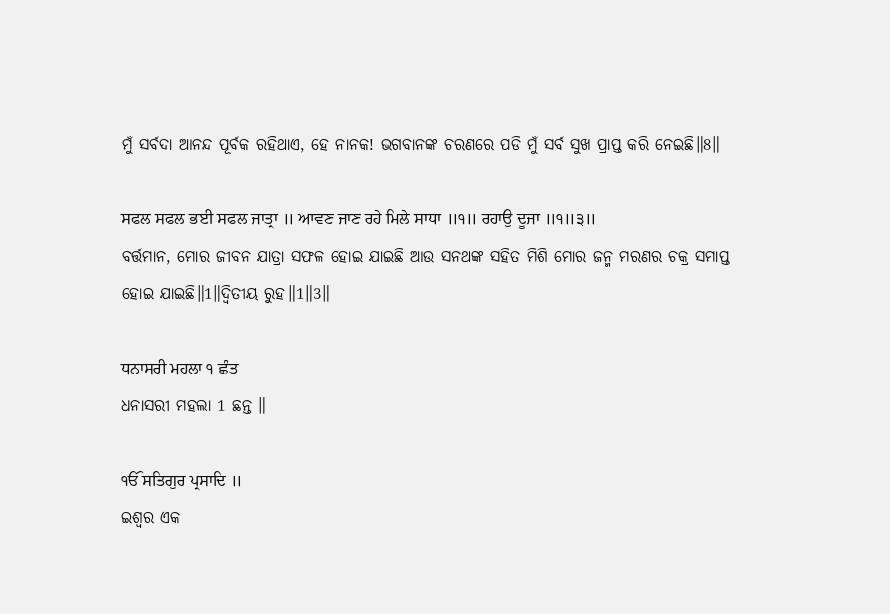ମୁଁ ସର୍ବଦା ଆନନ୍ଦ ପୂର୍ବକ ରହିଥାଏ, ହେ ନାନକ! ଭଗବାନଙ୍କ ଚରଣରେ ପଡି ମୁଁ ସର୍ବ ସୁଖ ପ୍ରାପ୍ତ କରି ନେଇଛି॥8॥

ਸਫਲ ਸਫਲ ਭਈ ਸਫਲ ਜਾਤ੍ਰਾ ॥ ਆਵਣ ਜਾਣ ਰਹੇ ਮਿਲੇ ਸਾਧਾ ॥੧॥ ਰਹਾਉ ਦੂਜਾ ॥੧॥੩॥
ବର୍ତ୍ତମାନ, ମୋର ଜୀବନ ଯାତ୍ରା ସଫଳ ହୋଇ ଯାଇଛି ଆଉ ସନଥଙ୍କ ସହିତ ମିଶି ମୋର ଜନ୍ମ ମରଣର ଚକ୍ର ସମାପ୍ତ ହୋଇ ଯାଇଛି॥1॥ଦ୍ଵିତୀୟ ରୁହ॥1॥3॥

ਧਨਾਸਰੀ ਮਹਲਾ ੧ ਛੰਤ
ଧନାସରୀ ମହଲା 1 ଛନ୍ତ ॥

ੴ ਸਤਿਗੁਰ ਪ੍ਰਸਾਦਿ ॥
ଇଶ୍ଵର ଏକ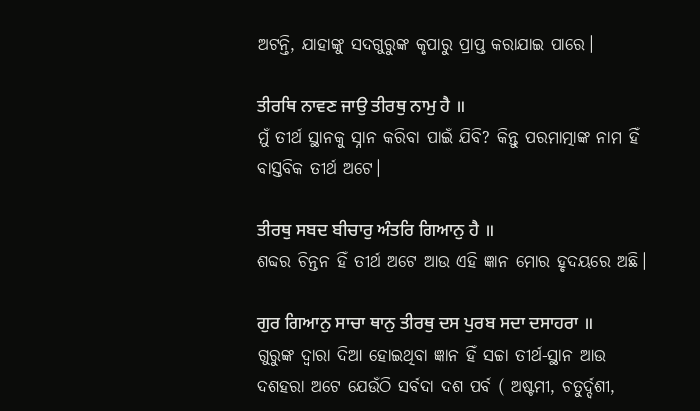ଅଟନ୍ତି, ଯାହାଙ୍କୁ ସଦଗୁରୁଙ୍କ କୃପାରୁ ପ୍ରାପ୍ତ କରାଯାଇ ପାରେ।

ਤੀਰਥਿ ਨਾਵਣ ਜਾਉ ਤੀਰਥੁ ਨਾਮੁ ਹੈ ॥
ମୁଁ ତୀର୍ଥ ସ୍ଥାନକୁ ସ୍ନାନ କରିବା ପାଇଁ ଯିବି? କିନ୍ତୁ ପରମାତ୍ମାଙ୍କ ନାମ ହିଁ ବାସ୍ତବିକ ତୀର୍ଥ ଅଟେ।

ਤੀਰਥੁ ਸਬਦ ਬੀਚਾਰੁ ਅੰਤਰਿ ਗਿਆਨੁ ਹੈ ॥
ଶବ୍ଦର ଚିନ୍ତନ ହିଁ ତୀର୍ଥ ଅଟେ ଆଉ ଏହି ଜ୍ଞାନ ମୋର ହୃଦୟରେ ଅଛି।

ਗੁਰ ਗਿਆਨੁ ਸਾਚਾ ਥਾਨੁ ਤੀਰਥੁ ਦਸ ਪੁਰਬ ਸਦਾ ਦਸਾਹਰਾ ॥
ଗୁରୁଙ୍କ ଦ୍ଵାରା ଦିଆ ହୋଇଥିବା ଜ୍ଞାନ ହିଁ ସଚ୍ଚା ତୀର୍ଥ-ସ୍ଥାନ ଆଉ ଦଶହରା ଅଟେ ଯେଉଁଠି ସର୍ବଦା ଦଶ ପର୍ବ ( ଅଷ୍ଟମୀ, ଚତୁର୍ଦ୍ଦଶୀ,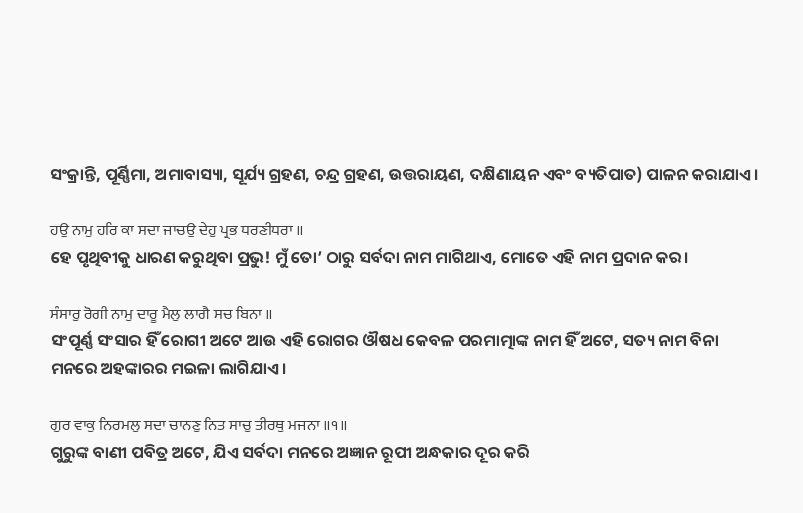ସଂକ୍ରାନ୍ତି, ପୂର୍ଣ୍ଣିମା, ଅମାବାସ୍ୟା, ସୂର୍ଯ୍ୟ ଗ୍ରହଣ, ଚନ୍ଦ୍ର ଗ୍ରହଣ, ଉତ୍ତରାୟଣ, ଦକ୍ଷିଣାୟନ ଏବଂ ବ୍ୟତିପାତ) ପାଳନ କରାଯାଏ।

ਹਉ ਨਾਮੁ ਹਰਿ ਕਾ ਸਦਾ ਜਾਚਉ ਦੇਹੁ ਪ੍ਰਭ ਧਰਣੀਧਰਾ ॥
ହେ ପୃଥିବୀକୁ ଧାରଣ କରୁଥିବା ପ୍ରଭୁ! ମୁଁ ତୋ’ ଠାରୁ ସର୍ବଦା ନାମ ମାଗିଥାଏ, ମୋତେ ଏହି ନାମ ପ୍ରଦାନ କର।

ਸੰਸਾਰੁ ਰੋਗੀ ਨਾਮੁ ਦਾਰੂ ਮੈਲੁ ਲਾਗੈ ਸਚ ਬਿਨਾ ॥
ସଂପୂର୍ଣ୍ଣ ସଂସାର ହିଁ ରୋଗୀ ଅଟେ ଆଉ ଏହି ରୋଗର ଔଷଧ କେବଳ ପରମାତ୍ମାଙ୍କ ନାମ ହିଁ ଅଟେ, ସତ୍ୟ ନାମ ବିନା ମନରେ ଅହଙ୍କାରର ମଇଳା ଲାଗିଯାଏ।

ਗੁਰ ਵਾਕੁ ਨਿਰਮਲੁ ਸਦਾ ਚਾਨਣੁ ਨਿਤ ਸਾਚੁ ਤੀਰਥੁ ਮਜਨਾ ॥੧॥
ଗୁରୁଙ୍କ ବାଣୀ ପବିତ୍ର ଅଟେ, ଯିଏ ସର୍ବଦା ମନରେ ଅଜ୍ଞାନ ରୂପୀ ଅନ୍ଧକାର ଦୂର କରି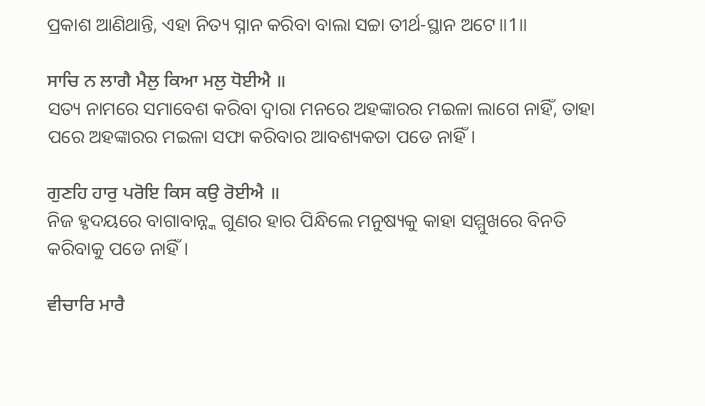ପ୍ରକାଶ ଆଣିଥାନ୍ତି, ଏହା ନିତ୍ୟ ସ୍ନାନ କରିବା ବାଲା ସଚ୍ଚା ତୀର୍ଥ-ସ୍ଥାନ ଅଟେ॥1॥

ਸਾਚਿ ਨ ਲਾਗੈ ਮੈਲੁ ਕਿਆ ਮਲੁ ਧੋਈਐ ॥
ସତ୍ୟ ନାମରେ ସମାବେଶ କରିବା ଦ୍ଵାରା ମନରେ ଅହଙ୍କାରର ମଇଳା ଲାଗେ ନାହିଁ, ତାହା ପରେ ଅହଙ୍କାରର ମଇଳା ସଫା କରିବାର ଆବଶ୍ୟକତା ପଡେ ନାହିଁ।

ਗੁਣਹਿ ਹਾਰੁ ਪਰੋਇ ਕਿਸ ਕਉ ਰੋਈਐ ॥
ନିଜ ହୃଦୟରେ ବାଗାବାନ୍ନ୍କ ଗୁଣର ହାର ପିନ୍ଧିଲେ ମନୁଷ୍ୟକୁ କାହା ସମ୍ମୁଖରେ ବିନତି କରିବାକୁ ପଡେ ନାହିଁ।

ਵੀਚਾਰਿ ਮਾਰੈ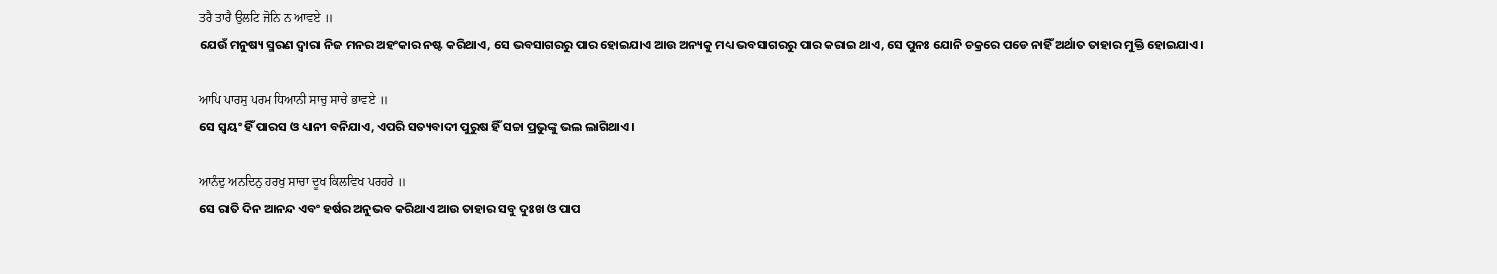ਤਰੈ ਤਾਰੈ ਉਲਟਿ ਜੋਨਿ ਨ ਆਵਏ ॥
ଯେଉଁ ମନୁଷ୍ୟ ସ୍ମରଣ ଦ୍ଵାରା ନିଜ ମନର ଅହଂକାର ନଷ୍ଟ କରିଥାଏ, ସେ ଭବସାଗରରୁ ପାର ହୋଇଯାଏ ଆଉ ଅନ୍ୟକୁ ମଧ୍ୟ ଭବସାଗରରୁ ପାର କରାଇ ଥାଏ, ସେ ପୁନଃ ଯୋନି ଚକ୍ରରେ ପଡେ ନାହିଁ ଅର୍ଥାତ ତାହାର ମୁକ୍ତି ହୋଇଯାଏ।

ਆਪਿ ਪਾਰਸੁ ਪਰਮ ਧਿਆਨੀ ਸਾਚੁ ਸਾਚੇ ਭਾਵਏ ॥
ସେ ସ୍ଵୟଂ ହିଁ ପାରସ ଓ ଧ୍ୟାନୀ ବନିଯାଏ, ଏପରି ସତ୍ୟବାଦୀ ପୁରୁଷ ହିଁ ସଚ୍ଚା ପ୍ରଭୁଙ୍କୁ ଭଲ ଲାଗିଥାଏ।

ਆਨੰਦੁ ਅਨਦਿਨੁ ਹਰਖੁ ਸਾਚਾ ਦੂਖ ਕਿਲਵਿਖ ਪਰਹਰੇ ॥
ସେ ରାତି ଦିନ ଆନନ୍ଦ ଏବଂ ହର୍ଷର ଅନୁଭବ କରିଥାଏ ଆଉ ତାହାର ସବୁ ଦୁଃଖ ଓ ପାପ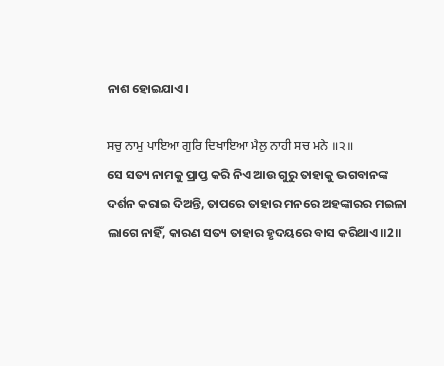ନାଶ ହୋଇଯାଏ।

ਸਚੁ ਨਾਮੁ ਪਾਇਆ ਗੁਰਿ ਦਿਖਾਇਆ ਮੈਲੁ ਨਾਹੀ ਸਚ ਮਨੇ ॥੨॥
ସେ ସତ୍ୟ ନାମକୁ ପ୍ରାପ୍ତ କରି ନିଏ ଆଉ ଗୁରୁ ତାହାକୁ ଭଗବାନଙ୍କ ଦର୍ଶନ କରାଇ ଦିଅନ୍ତି, ତାପରେ ତାହାର ମନରେ ଅହଙ୍କାରର ମଇଳା ଲାଗେ ନାହିଁ, କାରଣ ସତ୍ୟ ତାହାର ହୃଦୟରେ ବାସ କରିଥାଏ॥2॥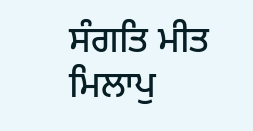ਸੰਗਤਿ ਮੀਤ ਮਿਲਾਪੁ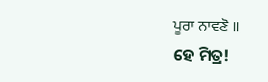ਪੂਰਾ ਨਾਵਣੋ ॥
ହେ ମିତ୍ର!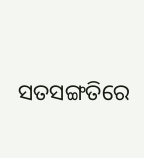ସତସଙ୍ଗତିରେ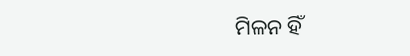ମିଳନ ହିଁ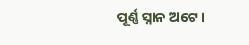ପୂର୍ଣ୍ଣ ସ୍ନାନ ଅଟେ।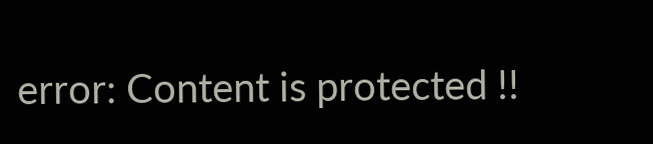error: Content is protected !!